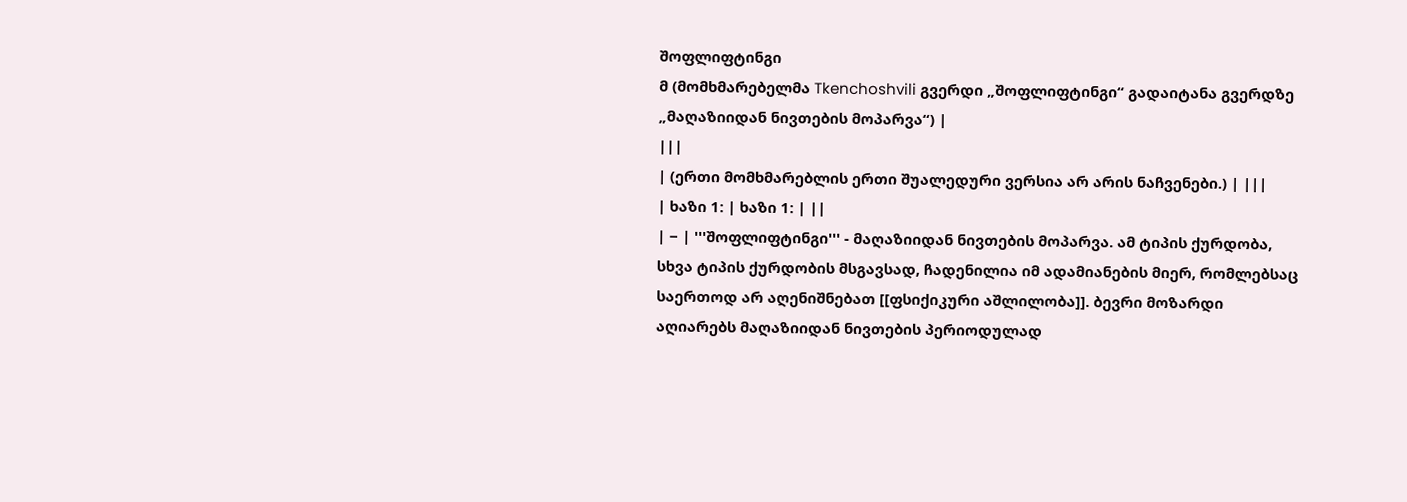შოფლიფტინგი
მ (მომხმარებელმა Tkenchoshvili გვერდი „შოფლიფტინგი“ გადაიტანა გვერდზე „მაღაზიიდან ნივთების მოპარვა“) |
|||
| (ერთი მომხმარებლის ერთი შუალედური ვერსია არ არის ნაჩვენები.) | |||
| ხაზი 1: | ხაზი 1: | ||
| − | '''შოფლიფტინგი''' - მაღაზიიდან ნივთების მოპარვა. ამ ტიპის ქურდობა, სხვა ტიპის ქურდობის მსგავსად, ჩადენილია იმ ადამიანების მიერ, რომლებსაც საერთოდ არ აღენიშნებათ [[ფსიქიკური აშლილობა]]. ბევრი მოზარდი აღიარებს მაღაზიიდან ნივთების პერიოდულად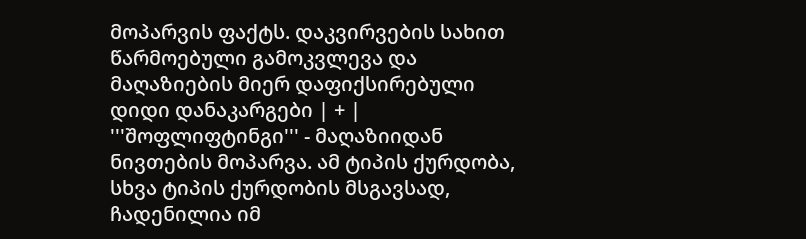მოპარვის ფაქტს. დაკვირვების სახით წარმოებული გამოკვლევა და მაღაზიების მიერ დაფიქსირებული დიდი დანაკარგები | + | '''შოფლიფტინგი''' - მაღაზიიდან ნივთების მოპარვა. ამ ტიპის ქურდობა, სხვა ტიპის ქურდობის მსგავსად, ჩადენილია იმ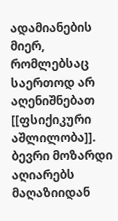ადამიანების მიერ, რომლებსაც საერთოდ არ აღენიშნებათ [[ფსიქიკური აშლილობა]]. ბევრი მოზარდი აღიარებს მაღაზიიდან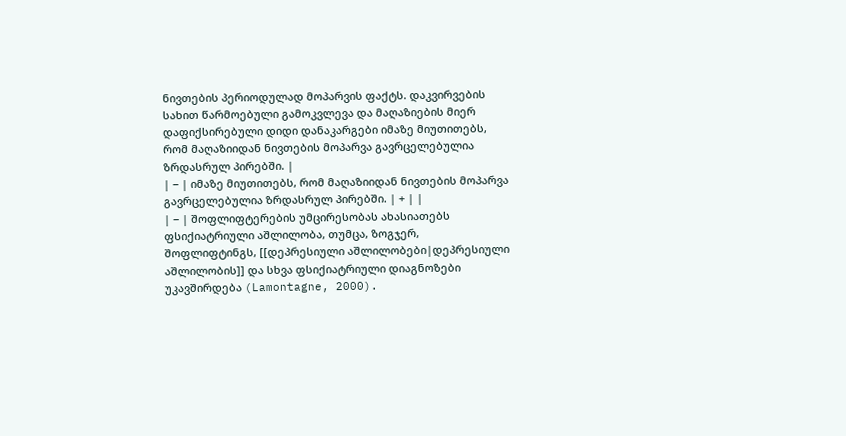ნივთების პერიოდულად მოპარვის ფაქტს. დაკვირვების სახით წარმოებული გამოკვლევა და მაღაზიების მიერ დაფიქსირებული დიდი დანაკარგები იმაზე მიუთითებს, რომ მაღაზიიდან ნივთების მოპარვა გავრცელებულია ზრდასრულ პირებში. |
| − | იმაზე მიუთითებს, რომ მაღაზიიდან ნივთების მოპარვა გავრცელებულია ზრდასრულ პირებში. | + | |
| − | შოფლიფტერების უმცირესობას ახასიათებს ფსიქიატრიული აშლილობა, თუმცა, ზოგჯერ, შოფლიფტინგს, [[დეპრესიული აშლილობები|დეპრესიული აშლილობის]] და სხვა ფსიქიატრიული დიაგნოზები უკავშირდება (Lamontagne, 2000).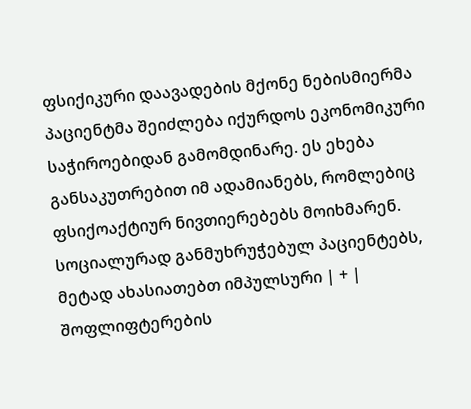ფსიქიკური დაავადების მქონე ნებისმიერმა პაციენტმა შეიძლება იქურდოს ეკონომიკური საჭიროებიდან გამომდინარე. ეს ეხება განსაკუთრებით იმ ადამიანებს, რომლებიც ფსიქოაქტიურ ნივთიერებებს მოიხმარენ. სოციალურად განმუხრუჭებულ პაციენტებს, მეტად ახასიათებთ იმპულსური | + | შოფლიფტერების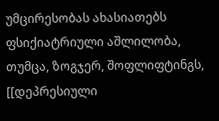უმცირესობას ახასიათებს ფსიქიატრიული აშლილობა, თუმცა, ზოგჯერ, შოფლიფტინგს, [[დეპრესიული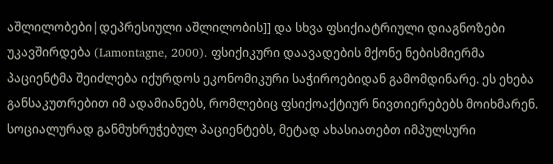აშლილობები|დეპრესიული აშლილობის]] და სხვა ფსიქიატრიული დიაგნოზები უკავშირდება (Lamontagne, 2000). ფსიქიკური დაავადების მქონე ნებისმიერმა პაციენტმა შეიძლება იქურდოს ეკონომიკური საჭიროებიდან გამომდინარე. ეს ეხება განსაკუთრებით იმ ადამიანებს, რომლებიც ფსიქოაქტიურ ნივთიერებებს მოიხმარენ. სოციალურად განმუხრუჭებულ პაციენტებს, მეტად ახასიათებთ იმპულსური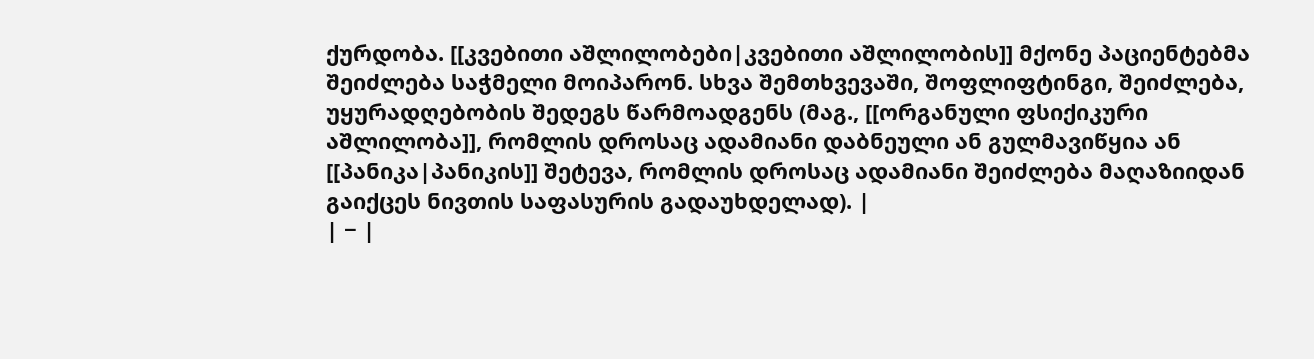ქურდობა. [[კვებითი აშლილობები|კვებითი აშლილობის]] მქონე პაციენტებმა შეიძლება საჭმელი მოიპარონ. სხვა შემთხვევაში, შოფლიფტინგი, შეიძლება, უყურადღებობის შედეგს წარმოადგენს (მაგ., [[ორგანული ფსიქიკური აშლილობა]], რომლის დროსაც ადამიანი დაბნეული ან გულმავიწყია ან [[პანიკა|პანიკის]] შეტევა, რომლის დროსაც ადამიანი შეიძლება მაღაზიიდან გაიქცეს ნივთის საფასურის გადაუხდელად). |
| − |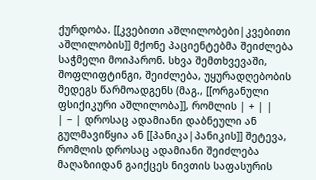ქურდობა. [[კვებითი აშლილობები|კვებითი აშლილობის]] მქონე პაციენტებმა შეიძლება საჭმელი მოიპარონ. სხვა შემთხვევაში, შოფლიფტინგი, შეიძლება, უყურადღებობის შედეგს წარმოადგენს (მაგ., [[ორგანული ფსიქიკური აშლილობა]], რომლის | + | |
| − | დროსაც ადამიანი დაბნეული ან გულმავიწყია ან [[პანიკა|პანიკის]] შეტევა, რომლის დროსაც ადამიანი შეიძლება მაღაზიიდან გაიქცეს ნივთის საფასურის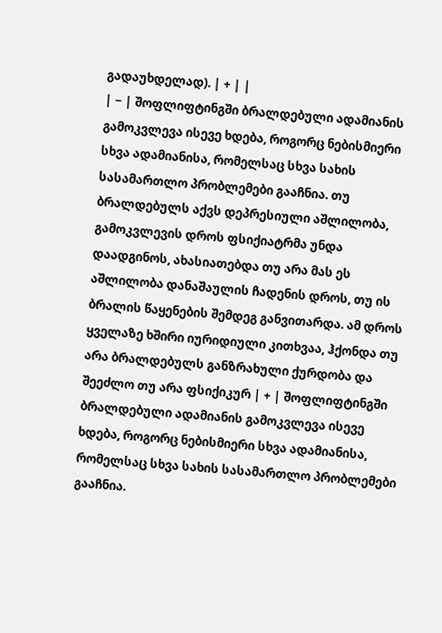გადაუხდელად). | + | |
| − | შოფლიფტინგში ბრალდებული ადამიანის გამოკვლევა ისევე ხდება, როგორც ნებისმიერი სხვა ადამიანისა, რომელსაც სხვა სახის სასამართლო პრობლემები გააჩნია. თუ ბრალდებულს აქვს დეპრესიული აშლილობა, გამოკვლევის დროს ფსიქიატრმა უნდა დაადგინოს, ახასიათებდა თუ არა მას ეს აშლილობა დანაშაულის ჩადენის დროს, თუ ის ბრალის წაყენების შემდეგ განვითარდა. ამ დროს ყველაზე ხშირი იურიდიული კითხვაა, ჰქონდა თუ არა ბრალდებულს განზრახული ქურდობა და შეეძლო თუ არა ფსიქიკურ | + | შოფლიფტინგში ბრალდებული ადამიანის გამოკვლევა ისევე ხდება, როგორც ნებისმიერი სხვა ადამიანისა, რომელსაც სხვა სახის სასამართლო პრობლემები გააჩნია.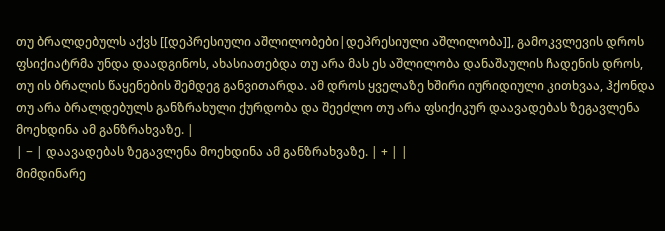თუ ბრალდებულს აქვს [[დეპრესიული აშლილობები|დეპრესიული აშლილობა]], გამოკვლევის დროს ფსიქიატრმა უნდა დაადგინოს, ახასიათებდა თუ არა მას ეს აშლილობა დანაშაულის ჩადენის დროს, თუ ის ბრალის წაყენების შემდეგ განვითარდა. ამ დროს ყველაზე ხშირი იურიდიული კითხვაა, ჰქონდა თუ არა ბრალდებულს განზრახული ქურდობა და შეეძლო თუ არა ფსიქიკურ დაავადებას ზეგავლენა მოეხდინა ამ განზრახვაზე. |
| − | დაავადებას ზეგავლენა მოეხდინა ამ განზრახვაზე. | + | |
მიმდინარე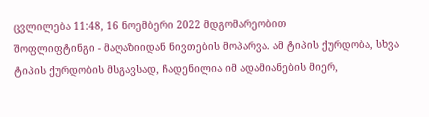ცვლილება 11:48, 16 ნოემბერი 2022 მდგომარეობით
შოფლიფტინგი - მაღაზიიდან ნივთების მოპარვა. ამ ტიპის ქურდობა, სხვა ტიპის ქურდობის მსგავსად, ჩადენილია იმ ადამიანების მიერ,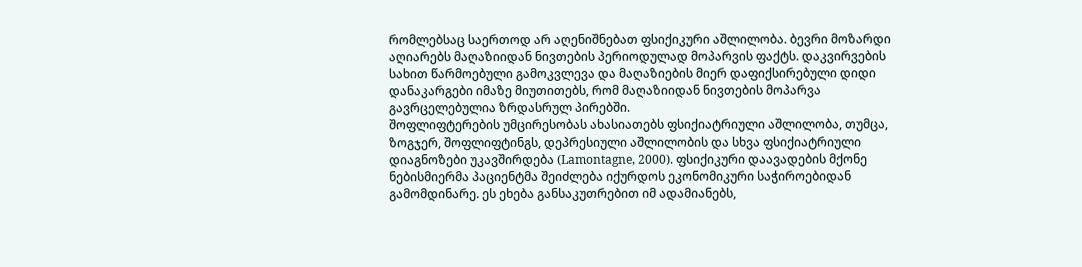რომლებსაც საერთოდ არ აღენიშნებათ ფსიქიკური აშლილობა. ბევრი მოზარდი აღიარებს მაღაზიიდან ნივთების პერიოდულად მოპარვის ფაქტს. დაკვირვების სახით წარმოებული გამოკვლევა და მაღაზიების მიერ დაფიქსირებული დიდი დანაკარგები იმაზე მიუთითებს, რომ მაღაზიიდან ნივთების მოპარვა გავრცელებულია ზრდასრულ პირებში.
შოფლიფტერების უმცირესობას ახასიათებს ფსიქიატრიული აშლილობა, თუმცა, ზოგჯერ, შოფლიფტინგს, დეპრესიული აშლილობის და სხვა ფსიქიატრიული დიაგნოზები უკავშირდება (Lamontagne, 2000). ფსიქიკური დაავადების მქონე ნებისმიერმა პაციენტმა შეიძლება იქურდოს ეკონომიკური საჭიროებიდან გამომდინარე. ეს ეხება განსაკუთრებით იმ ადამიანებს,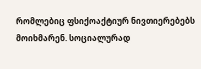რომლებიც ფსიქოაქტიურ ნივთიერებებს მოიხმარენ. სოციალურად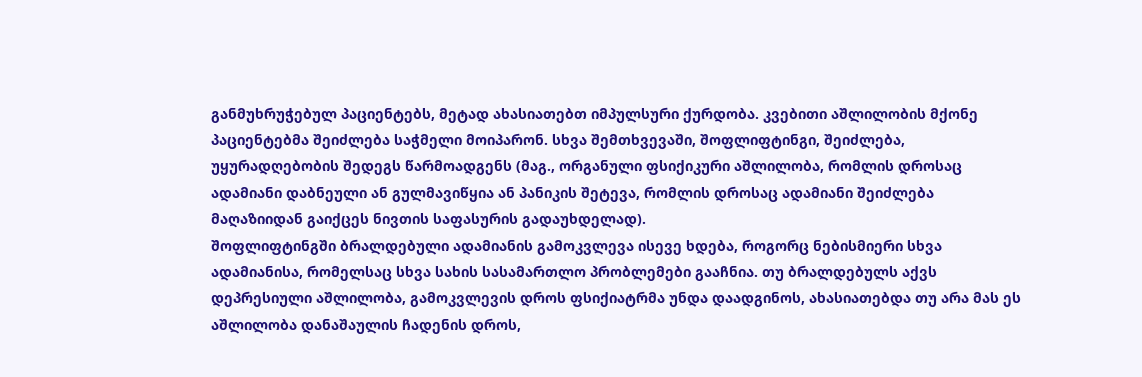განმუხრუჭებულ პაციენტებს, მეტად ახასიათებთ იმპულსური ქურდობა. კვებითი აშლილობის მქონე პაციენტებმა შეიძლება საჭმელი მოიპარონ. სხვა შემთხვევაში, შოფლიფტინგი, შეიძლება, უყურადღებობის შედეგს წარმოადგენს (მაგ., ორგანული ფსიქიკური აშლილობა, რომლის დროსაც ადამიანი დაბნეული ან გულმავიწყია ან პანიკის შეტევა, რომლის დროსაც ადამიანი შეიძლება მაღაზიიდან გაიქცეს ნივთის საფასურის გადაუხდელად).
შოფლიფტინგში ბრალდებული ადამიანის გამოკვლევა ისევე ხდება, როგორც ნებისმიერი სხვა ადამიანისა, რომელსაც სხვა სახის სასამართლო პრობლემები გააჩნია. თუ ბრალდებულს აქვს დეპრესიული აშლილობა, გამოკვლევის დროს ფსიქიატრმა უნდა დაადგინოს, ახასიათებდა თუ არა მას ეს აშლილობა დანაშაულის ჩადენის დროს,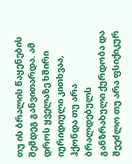თუ ის ბრალის წაყენების შემდეგ განვითარდა. ამ დროს ყველაზე ხშირი იურიდიული კითხვაა, ჰქონდა თუ არა ბრალდებულს განზრახული ქურდობა და შეეძლო თუ არა ფსიქიკურ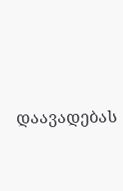დაავადებას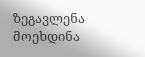ზეგავლენა მოეხდინა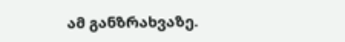ამ განზრახვაზე.